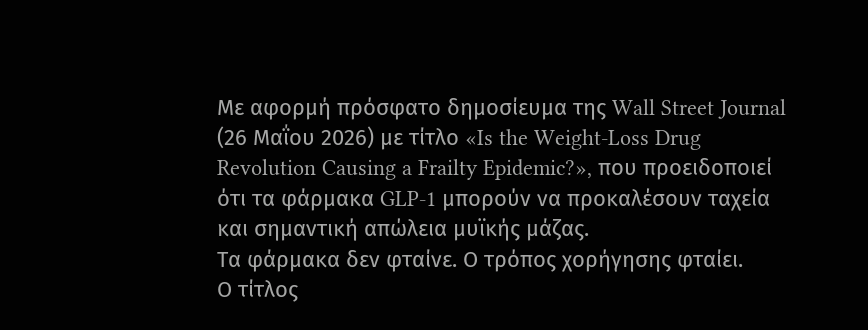Με αφορμή πρόσφατο δημοσίευμα της Wall Street Journal (26 Μαΐου 2026) με τίτλο «Is the Weight-Loss Drug Revolution Causing a Frailty Epidemic?», που προειδοποιεί ότι τα φάρμακα GLP-1 μπορούν να προκαλέσουν ταχεία και σημαντική απώλεια μυϊκής μάζας.
Τα φάρμακα δεν φταίνε. Ο τρόπος χορήγησης φταίει.
Ο τίτλος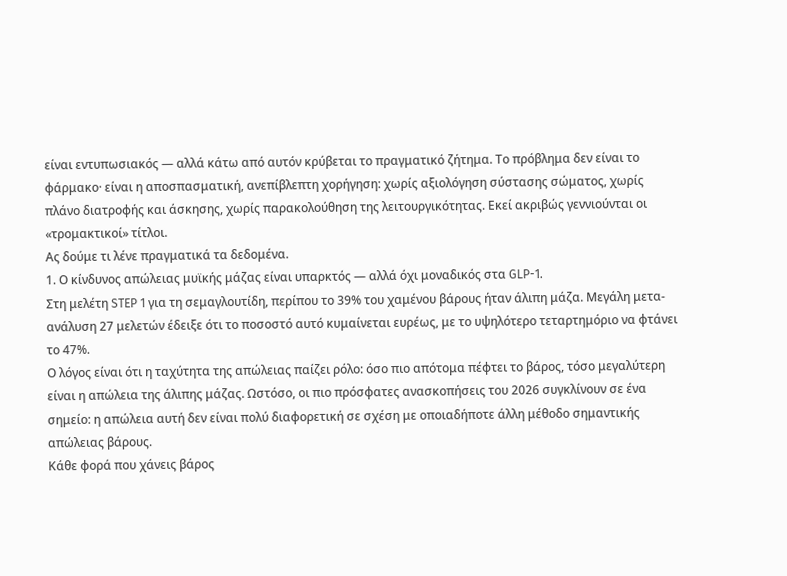είναι εντυπωσιακός — αλλά κάτω από αυτόν κρύβεται το πραγματικό ζήτημα. Το πρόβλημα δεν είναι το φάρμακο· είναι η αποσπασματική, ανεπίβλεπτη χορήγηση: χωρίς αξιολόγηση σύστασης σώματος, χωρίς πλάνο διατροφής και άσκησης, χωρίς παρακολούθηση της λειτουργικότητας. Εκεί ακριβώς γεννιούνται οι «τρομακτικοί» τίτλοι.
Ας δούμε τι λένε πραγματικά τα δεδομένα.
1. Ο κίνδυνος απώλειας μυϊκής μάζας είναι υπαρκτός — αλλά όχι μοναδικός στα GLP-1.
Στη μελέτη STEP 1 για τη σεμαγλουτίδη, περίπου το 39% του χαμένου βάρους ήταν άλιπη μάζα. Μεγάλη μετα-ανάλυση 27 μελετών έδειξε ότι το ποσοστό αυτό κυμαίνεται ευρέως, με το υψηλότερο τεταρτημόριο να φτάνει το 47%.
Ο λόγος είναι ότι η ταχύτητα της απώλειας παίζει ρόλο: όσο πιο απότομα πέφτει το βάρος, τόσο μεγαλύτερη είναι η απώλεια της άλιπης μάζας. Ωστόσο, οι πιο πρόσφατες ανασκοπήσεις του 2026 συγκλίνουν σε ένα σημείο: η απώλεια αυτή δεν είναι πολύ διαφορετική σε σχέση με οποιαδήποτε άλλη μέθοδο σημαντικής απώλειας βάρους.
Κάθε φορά που χάνεις βάρος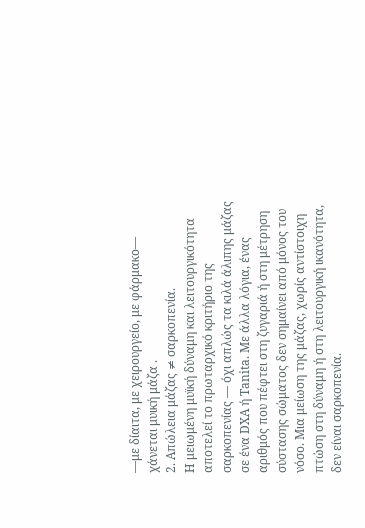—με δίαιτα, με χειρουργείο, με φάρμακο— χάνεται μυική μάζα .
2. Απώλεια μάζας ≠ σαρκοπενία.
Η μειωμένη μυϊκή δύναμη και λειτουργικότητα αποτελεί το πρωταρχικό κριτήριο της σαρκοπενίας — όχι απλώς τα κιλά άλιπης μάζας σε ένα DXA ή Tanita. Με άλλα λόγια, ένας αριθμός που πέφτει στη ζυγαριά ή στη μέτρηση σύστασης σώματος δεν σημαίνει από μόνος του νόσο. Μια μείωση της μάζας, χωρίς αντίστοιχη πτώση στη δύναμη ή στη λειτουργική ικανότητα, δεν είναι σαρκοπενία.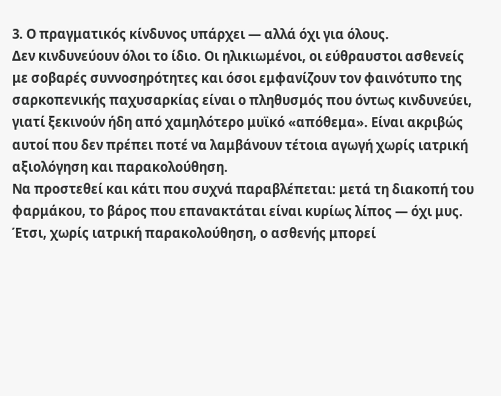3. Ο πραγματικός κίνδυνος υπάρχει — αλλά όχι για όλους.
Δεν κινδυνεύουν όλοι το ίδιο. Οι ηλικιωμένοι, οι εύθραυστοι ασθενείς με σοβαρές συννοσηρότητες και όσοι εμφανίζουν τον φαινότυπο της σαρκοπενικής παχυσαρκίας είναι ο πληθυσμός που όντως κινδυνεύει, γιατί ξεκινούν ήδη από χαμηλότερο μυϊκό «απόθεμα». Είναι ακριβώς αυτοί που δεν πρέπει ποτέ να λαμβάνουν τέτοια αγωγή χωρίς ιατρική αξιολόγηση και παρακολούθηση.
Να προστεθεί και κάτι που συχνά παραβλέπεται: μετά τη διακοπή του φαρμάκου, το βάρος που επανακτάται είναι κυρίως λίπος — όχι μυς. Έτσι, χωρίς ιατρική παρακολούθηση, ο ασθενής μπορεί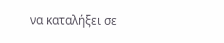να καταλήξει σε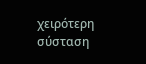χειρότερη σύσταση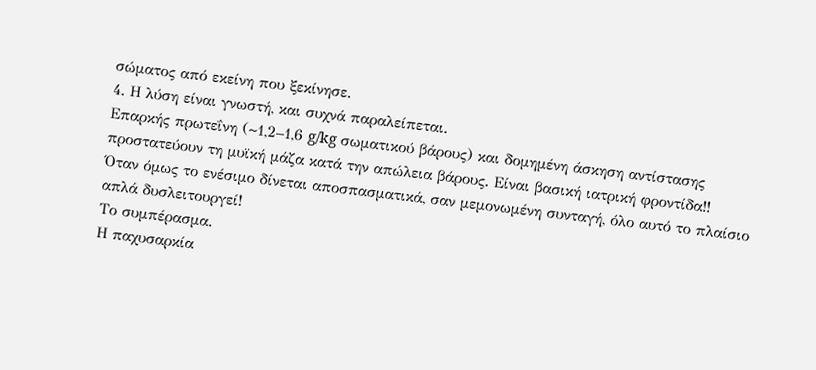σώματος από εκείνη που ξεκίνησε.
4. Η λύση είναι γνωστή, και συχνά παραλείπεται.
Επαρκής πρωτεΐνη (~1,2–1,6 g/kg σωματικού βάρους) και δομημένη άσκηση αντίστασης προστατεύουν τη μυϊκή μάζα κατά την απώλεια βάρους. Είναι βασική ιατρική φροντίδα!!
Όταν όμως το ενέσιμο δίνεται αποσπασματικά, σαν μεμονωμένη συνταγή, όλο αυτό το πλαίσιο απλά δυσλειτουργεί!
Το συμπέρασμα.
Η παχυσαρκία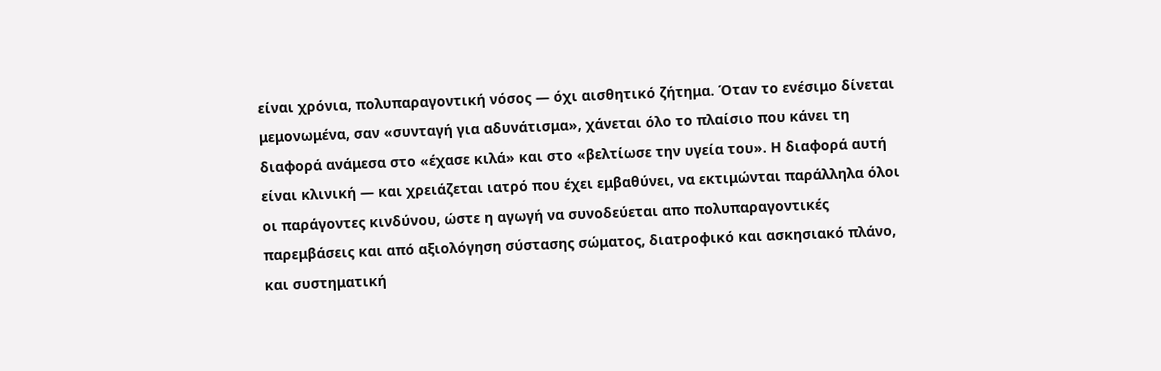είναι χρόνια, πολυπαραγοντική νόσος — όχι αισθητικό ζήτημα. Όταν το ενέσιμο δίνεται μεμονωμένα, σαν «συνταγή για αδυνάτισμα», χάνεται όλο το πλαίσιο που κάνει τη διαφορά ανάμεσα στο «έχασε κιλά» και στο «βελτίωσε την υγεία του». Η διαφορά αυτή είναι κλινική — και χρειάζεται ιατρό που έχει εμβαθύνει, να εκτιμώνται παράλληλα όλοι οι παράγοντες κινδύνου, ώστε η αγωγή να συνοδεύεται απο πολυπαραγοντικές παρεμβάσεις και από αξιολόγηση σύστασης σώματος, διατροφικό και ασκησιακό πλάνο, και συστηματική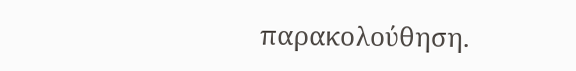παρακολούθηση.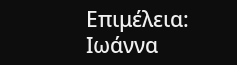Επιμέλεια: Ιωάννα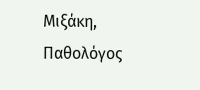Μιξάκη, Παθολόγος